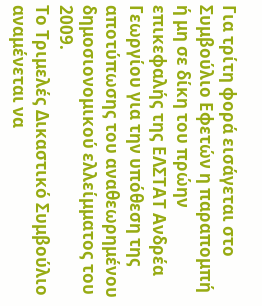Για τρίτη φορά εισάγεται στο Συμβούλιο Εφετών η παραπομπή ή μη σε δίκη του πρώην επικεφαλής της ΕΛΣΤΑΤ Ανδρέα Γεωργίου για την υπόθεση της αποτύπωσης του αναθεωρημένου δημοσιονομικού ελλείμματος του 2009.
Το Τριμελές Δικαστικό Συμβούλιο αναμένεται να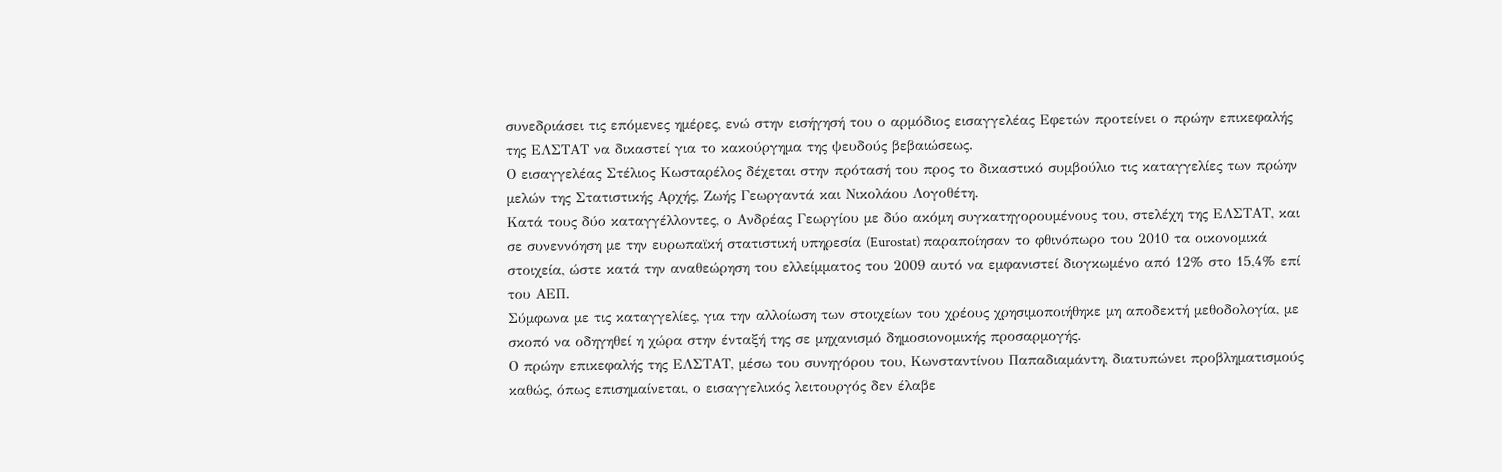συνεδριάσει τις επόμενες ημέρες, ενώ στην εισήγησή του ο αρμόδιος εισαγγελέας Εφετών προτείνει ο πρώην επικεφαλής της ΕΛΣΤΑΤ να δικαστεί για το κακούργημα της ψευδούς βεβαιώσεως.
Ο εισαγγελέας Στέλιος Κωσταρέλος δέχεται στην πρότασή του προς το δικαστικό συμβούλιο τις καταγγελίες των πρώην μελών της Στατιστικής Αρχής, Ζωής Γεωργαντά και Νικολάου Λογοθέτη.
Κατά τους δύο καταγγέλλοντες, ο Ανδρέας Γεωργίου με δύο ακόμη συγκατηγορουμένους του, στελέχη της ΕΛΣΤΑΤ, και σε συνεννόηση με την ευρωπαϊκή στατιστική υπηρεσία (Eurostat) παραποίησαν το φθινόπωρο του 2010 τα οικονομικά στοιχεία, ώστε κατά την αναθεώρηση του ελλείμματος του 2009 αυτό να εμφανιστεί διογκωμένο από 12% στο 15,4% επί του ΑΕΠ.
Σύμφωνα με τις καταγγελίες, για την αλλοίωση των στοιχείων του χρέους χρησιμοποιήθηκε μη αποδεκτή μεθοδολογία, με σκοπό να οδηγηθεί η χώρα στην ένταξή της σε μηχανισμό δημοσιονομικής προσαρμογής.
Ο πρώην επικεφαλής της ΕΛΣΤΑΤ, μέσω του συνηγόρου του, Κωνσταντίνου Παπαδιαμάντη, διατυπώνει προβληματισμούς καθώς, όπως επισημαίνεται, ο εισαγγελικός λειτουργός δεν έλαβε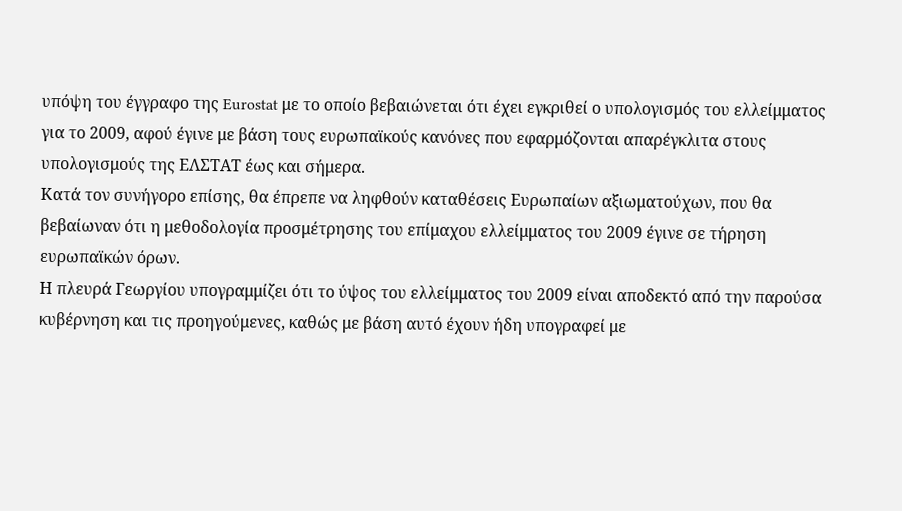υπόψη του έγγραφο της Eurostat με το οποίο βεβαιώνεται ότι έχει εγκριθεί ο υπολογισμός του ελλείμματος για το 2009, αφού έγινε με βάση τους ευρωπαϊκούς κανόνες που εφαρμόζονται απαρέγκλιτα στους υπολογισμούς της ΕΛΣΤΑΤ έως και σήμερα.
Κατά τον συνήγορο επίσης, θα έπρεπε να ληφθούν καταθέσεις Ευρωπαίων αξιωματούχων, που θα βεβαίωναν ότι η μεθοδολογία προσμέτρησης του επίμαχου ελλείμματος του 2009 έγινε σε τήρηση ευρωπαϊκών όρων.
Η πλευρά Γεωργίου υπογραμμίζει ότι το ύψος του ελλείμματος του 2009 είναι αποδεκτό από την παρούσα κυβέρνηση και τις προηγούμενες, καθώς με βάση αυτό έχουν ήδη υπογραφεί με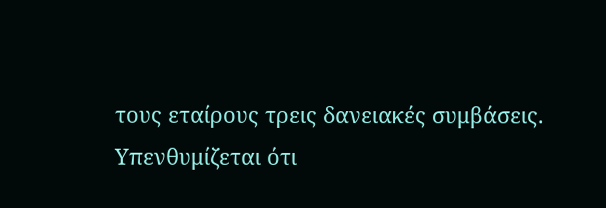τους εταίρους τρεις δανειακές συμβάσεις.
Υπενθυμίζεται ότι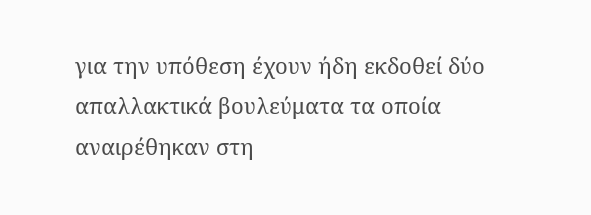για την υπόθεση έχουν ήδη εκδοθεί δύο απαλλακτικά βουλεύματα τα οποία αναιρέθηκαν στη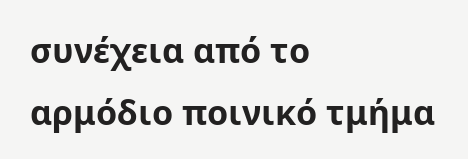συνέχεια από το αρμόδιο ποινικό τμήμα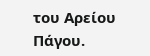του Αρείου Πάγου.